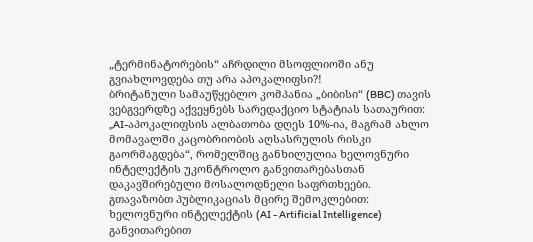„ტერმინატორების“ აჩრდილი მსოფლიოში ანუ გვიახლოვდება თუ არა აპოკალიფსი?!
ბრიტანული სამაუწყებლო კომპანია „ბიბისი“ (BBC) თავის ვებგვერდზე აქვეყნებს სარედაქციო სტატიას სათაურით: „AI-აპოკალიფსის ალბათობა დღეს 10%-ია, მაგრამ ახლო მომავალში კაცობრიობის აღსასრულის რისკი გაორმაგდება“, რომელშიც განხილულია ხელოვნური ინტელექტის უკონტროლო განვითარებასთან დაკავშირებული მოსალოდნელი საფრთხეები.
გთავაზობთ პუბლიკაციას მცირე შემოკლებით:
ხელოვნური ინტელექტის (AI - Artificial Intelligence) განვითარებით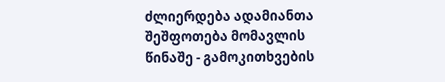ძლიერდება ადამიანთა შეშფოთება მომავლის წინაშე - გამოკითხვების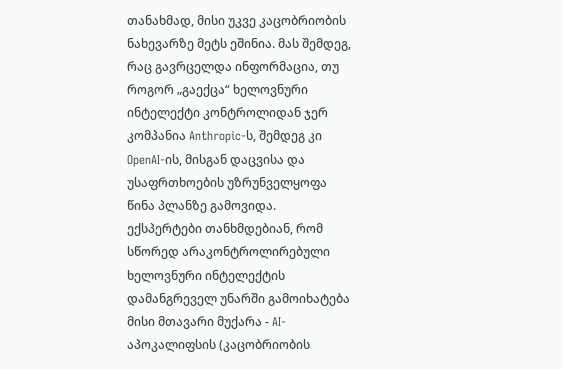თანახმად, მისი უკვე კაცობრიობის ნახევარზე მეტს ეშინია. მას შემდეგ, რაც გავრცელდა ინფორმაცია, თუ როგორ „გაექცა“ ხელოვნური ინტელექტი კონტროლიდან ჯერ კომპანია Anthropic-ს, შემდეგ კი OpenAI-ის, მისგან დაცვისა და უსაფრთხოების უზრუნველყოფა წინა პლანზე გამოვიდა. ექსპერტები თანხმდებიან, რომ სწორედ არაკონტროლირებული ხელოვნური ინტელექტის დამანგრეველ უნარში გამოიხატება მისი მთავარი მუქარა - AI-აპოკალიფსის (კაცობრიობის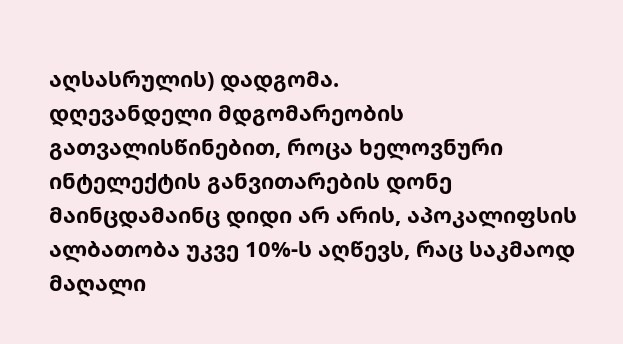აღსასრულის) დადგომა.
დღევანდელი მდგომარეობის გათვალისწინებით, როცა ხელოვნური ინტელექტის განვითარების დონე მაინცდამაინც დიდი არ არის, აპოკალიფსის ალბათობა უკვე 10%-ს აღწევს, რაც საკმაოდ მაღალი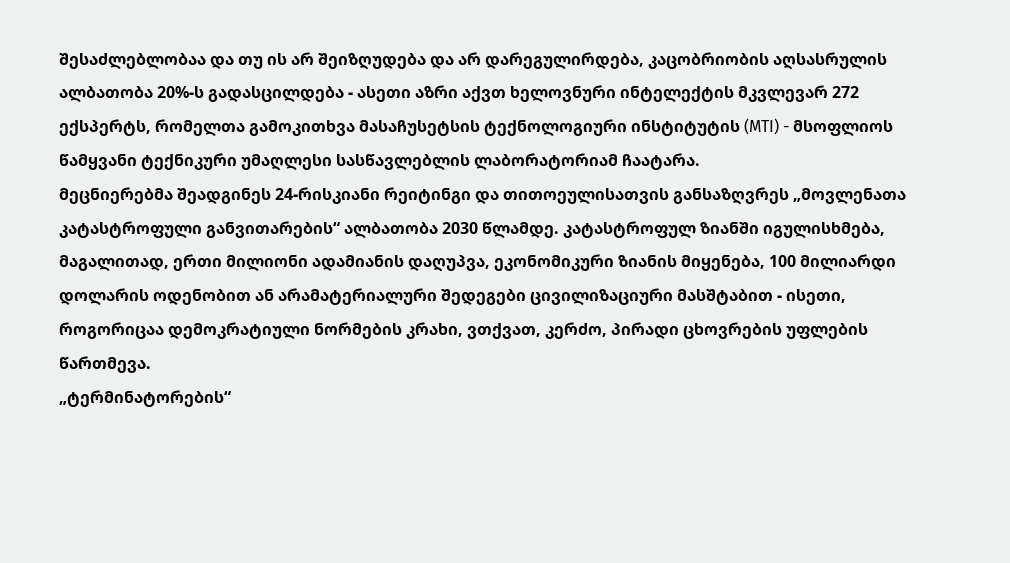შესაძლებლობაა და თუ ის არ შეიზღუდება და არ დარეგულირდება, კაცობრიობის აღსასრულის ალბათობა 20%-ს გადასცილდება - ასეთი აზრი აქვთ ხელოვნური ინტელექტის მკვლევარ 272 ექსპერტს, რომელთა გამოკითხვა მასაჩუსეტსის ტექნოლოგიური ინსტიტუტის (MTI) - მსოფლიოს წამყვანი ტექნიკური უმაღლესი სასწავლებლის ლაბორატორიამ ჩაატარა.
მეცნიერებმა შეადგინეს 24-რისკიანი რეიტინგი და თითოეულისათვის განსაზღვრეს „მოვლენათა კატასტროფული განვითარების“ ალბათობა 2030 წლამდე. კატასტროფულ ზიანში იგულისხმება, მაგალითად, ერთი მილიონი ადამიანის დაღუპვა, ეკონომიკური ზიანის მიყენება, 100 მილიარდი დოლარის ოდენობით ან არამატერიალური შედეგები ცივილიზაციური მასშტაბით - ისეთი, როგორიცაა დემოკრატიული ნორმების კრახი, ვთქვათ, კერძო, პირადი ცხოვრების უფლების წართმევა.
„ტერმინატორების“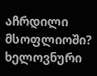აჩრდილი მსოფლიოში?
ხელოვნური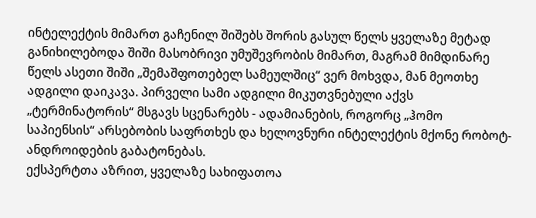ინტელექტის მიმართ გაჩენილ შიშებს შორის გასულ წელს ყველაზე მეტად განიხილებოდა შიში მასობრივი უმუშევრობის მიმართ, მაგრამ მიმდინარე წელს ასეთი შიში „შემაშფოთებელ სამეულშიც“ ვერ მოხვდა, მან მეოთხე ადგილი დაიკავა. პირველი სამი ადგილი მიკუთვნებული აქვს „ტერმინატორის“ მსგავს სცენარებს - ადამიანების, როგორც „ჰომო საპიენსის“ არსებობის საფრთხეს და ხელოვნური ინტელექტის მქონე რობოტ-ანდროიდების გაბატონებას.
ექსპერტთა აზრით, ყველაზე სახიფათოა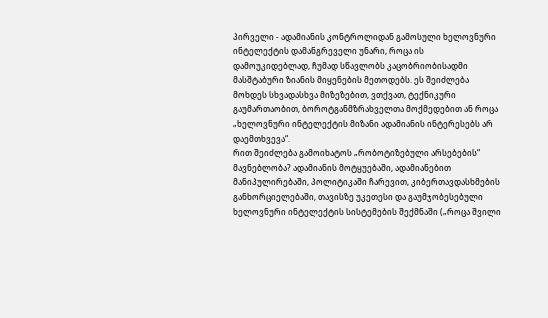პირველი - ადამიანის კონტროლიდან გამოსული ხელოვნური ინტელექტის დამანგრეველი უნარი, როცა ის დამოუკიდებლად, ჩუმად სწავლობს კაცობრიობისადმი მასშტაბური ზიანის მიყენების მეთოდებს. ეს შეიძლება მოხდეს სხვადასხვა მიზეზებით, ვთქვათ, ტექნიკური გაუმართაობით, ბოროტგანმზრახველთა მოქმედებით ან როცა „ხელოვნური ინტელექტის მიზანი ადამიანის ინტერესებს არ დაემთხვევა“.
რით შეიძლება გამოიხატოს „რობოტიზებული არსებების“ მავნებლობა? ადამიანის მოტყუებაში, ადამიანებით მანიპულირებაში, პოლიტიკაში ჩარევით, კიბერთავდასხმების განხორციელებაში, თავისზე უკეთესი და გაუმჯობესებული ხელოვნური ინტელექტის სისტემების შექმნაში („როცა შვილი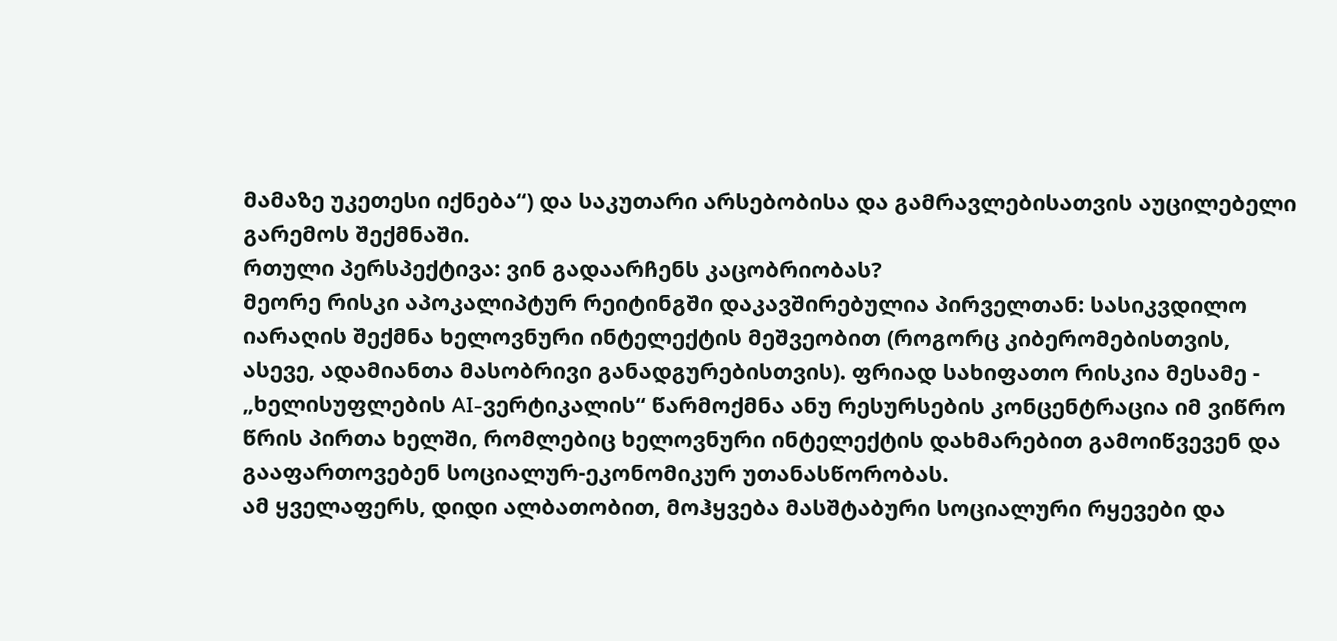მამაზე უკეთესი იქნება“) და საკუთარი არსებობისა და გამრავლებისათვის აუცილებელი გარემოს შექმნაში.
რთული პერსპექტივა: ვინ გადაარჩენს კაცობრიობას?
მეორე რისკი აპოკალიპტურ რეიტინგში დაკავშირებულია პირველთან: სასიკვდილო იარაღის შექმნა ხელოვნური ინტელექტის მეშვეობით (როგორც კიბერომებისთვის, ასევე, ადამიანთა მასობრივი განადგურებისთვის). ფრიად სახიფათო რისკია მესამე - „ხელისუფლების AI-ვერტიკალის“ წარმოქმნა ანუ რესურსების კონცენტრაცია იმ ვიწრო წრის პირთა ხელში, რომლებიც ხელოვნური ინტელექტის დახმარებით გამოიწვევენ და გააფართოვებენ სოციალურ-ეკონომიკურ უთანასწორობას.
ამ ყველაფერს, დიდი ალბათობით, მოჰყვება მასშტაბური სოციალური რყევები და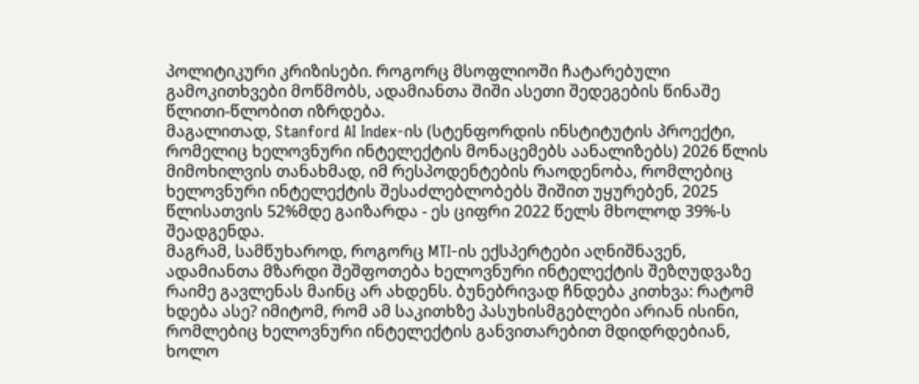პოლიტიკური კრიზისები. როგორც მსოფლიოში ჩატარებული გამოკითხვები მოწმობს, ადამიანთა შიში ასეთი შედეგების წინაშე წლითი-წლობით იზრდება.
მაგალითად, Stanford AI Index-ის (სტენფორდის ინსტიტუტის პროექტი, რომელიც ხელოვნური ინტელექტის მონაცემებს აანალიზებს) 2026 წლის მიმოხილვის თანახმად, იმ რესპოდენტების რაოდენობა, რომლებიც ხელოვნური ინტელექტის შესაძლებლობებს შიშით უყურებენ, 2025 წლისათვის 52%მდე გაიზარდა - ეს ციფრი 2022 წელს მხოლოდ 39%-ს შეადგენდა.
მაგრამ, სამწუხაროდ, როგორც MTI-ის ექსპერტები აღნიშნავენ, ადამიანთა მზარდი შეშფოთება ხელოვნური ინტელექტის შეზღუდვაზე რაიმე გავლენას მაინც არ ახდენს. ბუნებრივად ჩნდება კითხვა: რატომ ხდება ასე? იმიტომ, რომ ამ საკითხზე პასუხისმგებლები არიან ისინი, რომლებიც ხელოვნური ინტელექტის განვითარებით მდიდრდებიან, ხოლო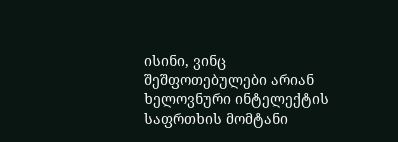ისინი, ვინც შეშფოთებულები არიან ხელოვნური ინტელექტის საფრთხის მომტანი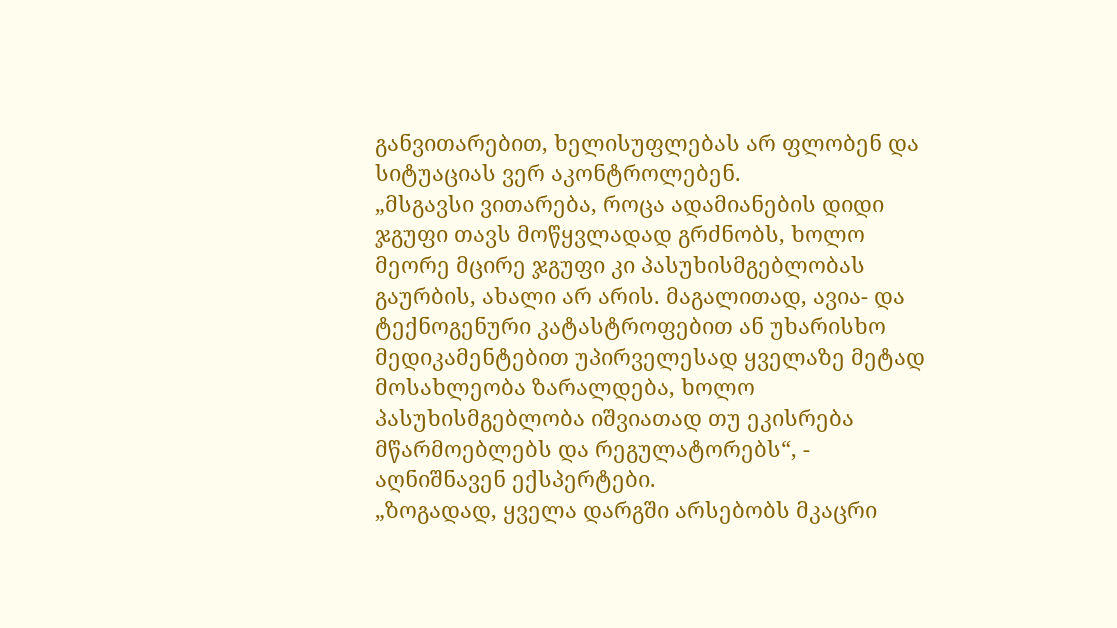განვითარებით, ხელისუფლებას არ ფლობენ და სიტუაციას ვერ აკონტროლებენ.
„მსგავსი ვითარება, როცა ადამიანების დიდი ჯგუფი თავს მოწყვლადად გრძნობს, ხოლო მეორე მცირე ჯგუფი კი პასუხისმგებლობას გაურბის, ახალი არ არის. მაგალითად, ავია- და ტექნოგენური კატასტროფებით ან უხარისხო მედიკამენტებით უპირველესად ყველაზე მეტად მოსახლეობა ზარალდება, ხოლო პასუხისმგებლობა იშვიათად თუ ეკისრება მწარმოებლებს და რეგულატორებს“, - აღნიშნავენ ექსპერტები.
„ზოგადად, ყველა დარგში არსებობს მკაცრი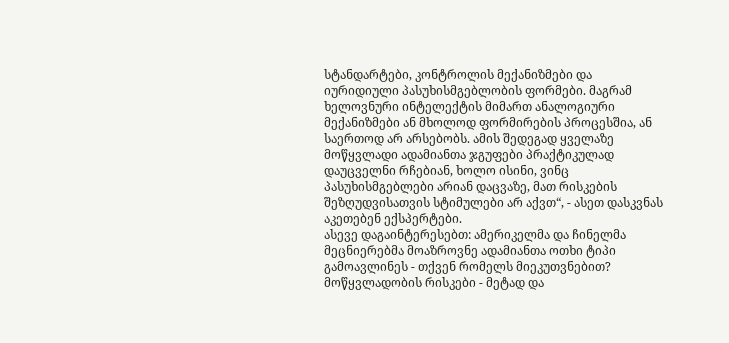სტანდარტები, კონტროლის მექანიზმები და იურიდიული პასუხისმგებლობის ფორმები. მაგრამ ხელოვნური ინტელექტის მიმართ ანალოგიური მექანიზმები ან მხოლოდ ფორმირების პროცესშია, ან საერთოდ არ არსებობს. ამის შედეგად ყველაზე მოწყვლადი ადამიანთა ჯგუფები პრაქტიკულად დაუცველნი რჩებიან, ხოლო ისინი, ვინც პასუხისმგებლები არიან დაცვაზე, მათ რისკების შეზღუდვისათვის სტიმულები არ აქვთ“, - ასეთ დასკვნას აკეთებენ ექსპერტები.
ასევე დაგაინტერესებთ: ამერიკელმა და ჩინელმა მეცნიერებმა მოაზროვნე ადამიანთა ოთხი ტიპი გამოავლინეს - თქვენ რომელს მიეკუთვნებით?
მოწყვლადობის რისკები - მეტად და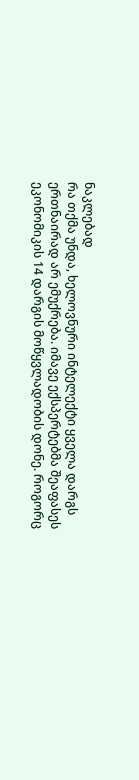ნაკლებად
რა თქმა უნდა, ხელოვნური ინტელექტი ყველა დარგს ერთნაირად არ ემუქრება. იმავე ექსპერტებმა შეაფასეს ეკონომიკის 14 დარგის მოწყვლადობის დონე. როგორც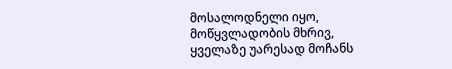მოსალოდნელი იყო, მოწყვლადობის მხრივ, ყველაზე უარესად მოჩანს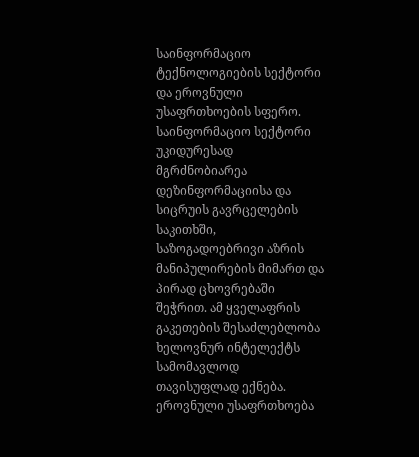საინფორმაციო ტექნოლოგიების სექტორი და ეროვნული უსაფრთხოების სფერო.
საინფორმაციო სექტორი უკიდურესად მგრძნობიარეა დეზინფორმაციისა და სიცრუის გავრცელების საკითხში, საზოგადოებრივი აზრის მანიპულირების მიმართ და პირად ცხოვრებაში შეჭრით. ამ ყველაფრის გაკეთების შესაძლებლობა ხელოვნურ ინტელექტს სამომავლოდ თავისუფლად ექნება. ეროვნული უსაფრთხოება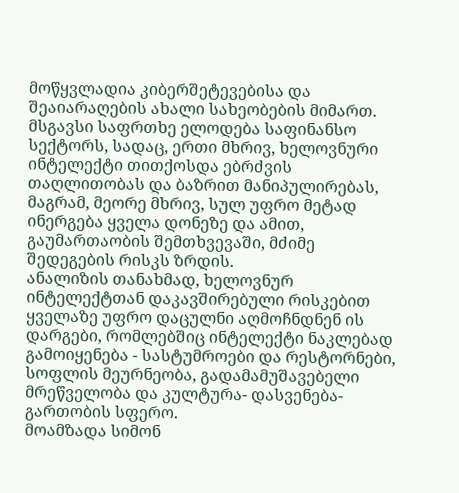მოწყვლადია კიბერშეტევებისა და შეაიარაღების ახალი სახეობების მიმართ.
მსგავსი საფრთხე ელოდება საფინანსო სექტორს, სადაც, ერთი მხრივ, ხელოვნური ინტელექტი თითქოსდა ებრძვის თაღლითობას და ბაზრით მანიპულირებას, მაგრამ, მეორე მხრივ, სულ უფრო მეტად ინერგება ყველა დონეზე და ამით, გაუმართაობის შემთხვევაში, მძიმე შედეგების რისკს ზრდის.
ანალიზის თანახმად, ხელოვნურ ინტელექტთან დაკავშირებული რისკებით ყველაზე უფრო დაცულნი აღმოჩნდნენ ის დარგები, რომლებშიც ინტელექტი ნაკლებად გამოიყენება - სასტუმროები და რესტორნები, სოფლის მეურნეობა, გადამამუშავებელი მრეწველობა და კულტურა- დასვენება-გართობის სფერო.
მოამზადა სიმონ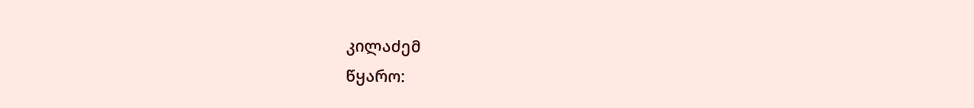კილაძემ
წყარო: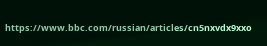https://www.bbc.com/russian/articles/cn5nxvdx9xxo